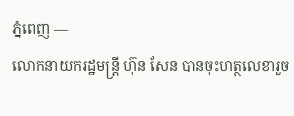ភ្នំពេញ —
លោកនាយករដ្ឋមន្ត្រី ហ៊ុន សែន បានចុះហត្ថលេខារួច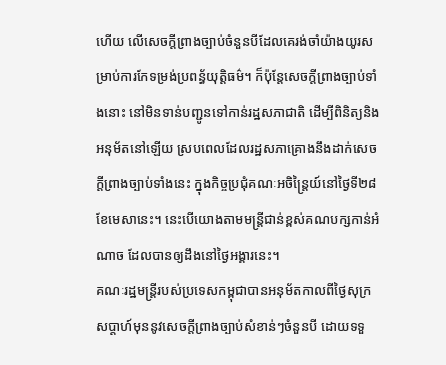ហើយ លើសេចក្តីព្រាងច្បាប់ចំនួនបីដែលគេរង់ចាំយ៉ាងយូរសម្រាប់ការកែទម្រង់ប្រពន្ធ័យុត្តិធម៌។ ក៏ប៉ុន្តែសេចក្តីព្រាងច្បាប់ទាំងនោះ នៅមិនទាន់បញ្ជូនទៅកាន់រដ្ឋសភាជាតិ ដើម្បីពិនិត្យនិងអនុម័តនៅឡើយ ស្របពេលដែលរដ្ឋសភាគ្រោងនឹងដាក់សេចក្តីព្រាងច្បាប់ទាំងនេះ ក្នុងកិច្ចប្រជុំគណៈអចិន្ត្រៃយ៍នៅថ្ងៃទី២៨ខែមេសានេះ។ នេះបើយោងតាមមន្ត្រីជាន់ខ្ពស់គណបក្សកាន់អំណាច ដែលបានឲ្យដឹងនៅថ្ងៃអង្គារនេះ។
គណៈរដ្ឋមន្ត្រីរបស់ប្រទេសកម្ពុជាបានអនុម័តកាលពីថ្ងៃសុក្រសប្តាហ៍មុននូវសេចក្តីព្រាងច្បាប់សំខាន់ៗចំនួនបី ដោយទទួ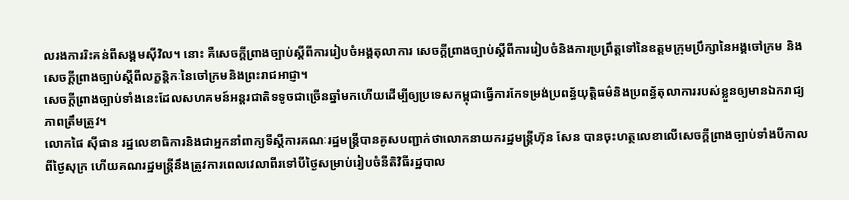លរងការរិះគន់ពីសង្គមស៊ីវិល។ នោះ គឺសេចក្តីព្រាងច្បាប់ស្តីពីការរៀបចំអង្គតុលាការ សេចក្តីព្រាងច្បាប់ស្តីពីការរៀបចំនិងការប្រព្រឹត្តទៅនៃឧត្តមក្រុមប្រឹក្សានៃអង្គចៅក្រម និងសេចក្តីព្រាងច្បាប់ស្តីពីលក្ខន្តិកៈនៃចៅក្រមនិងព្រះរាជអាជ្ញា។
សេចក្តីព្រាងច្បាប់ទាំងនេះដែលសហគមន៍អន្តរជាតិទទូចជាច្រើនឆ្នាំមកហើយដើម្បីឲ្យប្រទេសកម្ពុជាធ្វើការកែទម្រង់ប្រពន្ធ័យុត្តិធម៌និងប្រពន្ធ័តុលាការរបស់ខ្លួនឲ្យមានឯករាជ្យភាពត្រឹមត្រូវ។
លោកផៃ ស៊ីផាន រដ្ឋលេខាធិការនិងជាអ្នកនាំពាក្យទីស្តីការគណៈរដ្ឋមន្ត្រីបានគូសបញ្ជាក់ថាលោកនាយករដ្ឋមន្ត្រីហ៊ុន សែន បានចុះហត្ថលេខាលើសេចក្តីព្រាងច្បាប់ទាំងបីកាលពីថ្ងៃសុក្រ ហើយគណរដ្ឋមន្ត្រីនឹងត្រូវការពេលវេលាពីរទៅបីថ្ងៃសម្រាប់រៀបចំនីតិវិធីរដ្ឋបាល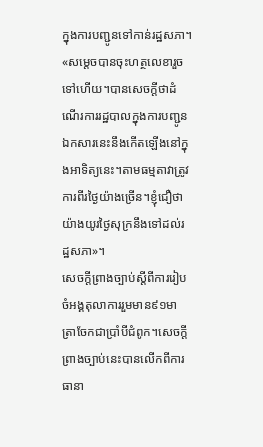ក្នុងការបញ្ជូនទៅកាន់រដ្ឋសភា។
«សម្តេចបានចុះហត្ថលេខារួចទៅហើយ។បានសេចក្តីថាដំណើរការរដ្ឋបាលក្នុងការបញ្ជូនឯកសារនេះនឹងកើតឡើងនៅក្នុងអាទិត្យនេះ។តាមធម្មតាវាត្រូវការពីរថ្ងៃយ៉ាងច្រើន។ខ្ញុំជឿថាយ៉ាងយូរថ្ងៃសុក្រនឹងទៅដល់រដ្ឋសភា»។
សេចក្តីព្រាងច្បាប់ស្តីពីការរៀបចំអង្គតុលាការរួមមាន៩១មាត្រាចែកជាប្រាំបីជំពូក។សេចក្តីព្រាងច្បាប់នេះបានលើកពីការធានា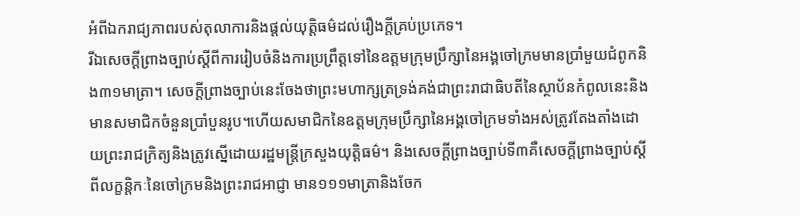អំពីឯករាជ្យភាពរបស់តុលាការនិងផ្តល់យុត្តិធម៌ដល់រឿងក្តីគ្រប់ប្រភេទ។
រីឯសេចក្តីព្រាងច្បាប់ស្តីពីការរៀបចំនិងការប្រព្រឹត្តទៅនៃឧត្តមក្រុមប្រឹក្សានៃអង្គចៅក្រមមានប្រាំមួយជំពូកនិង៣១មាត្រា។ សេចក្តីព្រាងច្បាប់នេះចែងថាព្រះមហាក្សត្រទ្រង់គង់ជាព្រះរាជាធិបតីនៃស្ថាប័នកំពូលនេះនិងមានសមាជិកចំនួនប្រាំបួនរូប។ហើយសមាជិកនៃឧត្តមក្រុមប្រឹក្សានៃអង្គចៅក្រមទាំងអស់ត្រូវតែងតាំងដោយព្រះរាជក្រិត្យនិងត្រូវស្នើដោយរដ្ឋមន្ត្រីក្រសួងយុត្តិធម៌។ និងសេចក្តីព្រាងច្បាប់ទី៣គឺសេចក្តីព្រាងច្បាប់ស្តីពីលក្ខន្តិកៈនៃចៅក្រមនិងព្រះរាជអាជ្ញា មាន១១១មាត្រានិងចែក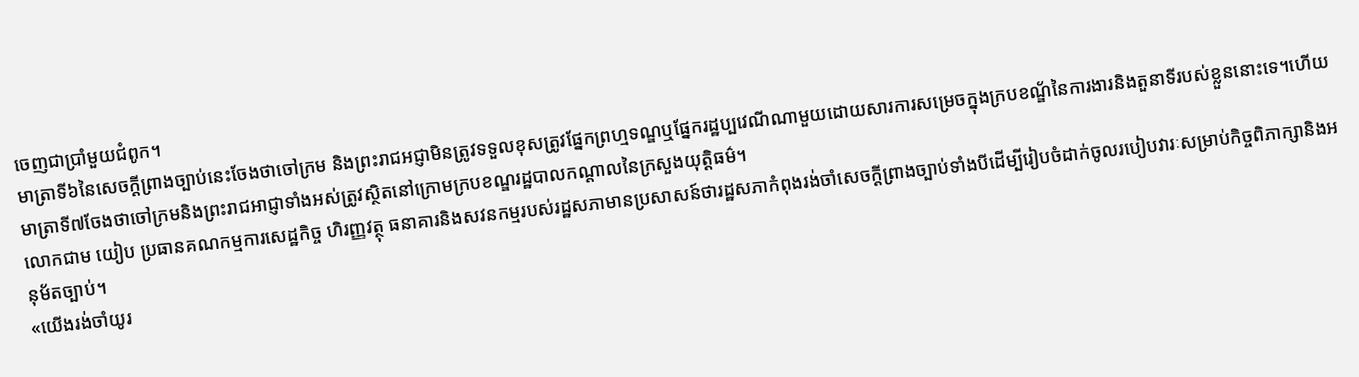ចេញជាប្រាំមួយជំពូក។
មាត្រាទី៦នៃសេចក្តីព្រាងច្បាប់នេះចែងថាចៅក្រម និងព្រះរាជអជ្ញាមិនត្រូវទទួលខុសត្រូវផ្នែកព្រហ្មទណ្ឌឬផ្នែករដ្ឋប្បវេណីណាមួយដោយសារការសម្រេចក្នុងក្របខណ្ឌ័នៃការងារនិងតួនាទីរបស់ខ្លួននោះទេ។ហើយមាត្រាទី៧ចែងថាចៅក្រមនិងព្រះរាជអាជ្ញាទាំងអស់ត្រូវស្ថិតនៅក្រោមក្របខណ្ឌរដ្ឋបាលកណ្តាលនៃក្រសួងយុត្តិធម៌។
លោកជាម យៀប ប្រធានគណកម្មការសេដ្ឋកិច្ច ហិរញ្ញវត្ថុ ធនាគារនិងសវនកម្មរបស់រដ្ឋសភាមានប្រសាសន៍ថារដ្ឋសភាកំពុងរង់ចាំសេចក្តីព្រាងច្បាប់ទាំងបីដើម្បីរៀបចំដាក់ចូលរបៀបវារៈសម្រាប់កិច្ចពិភាក្សានិងអនុម័តច្បាប់។
«យើងរង់ចាំយូរ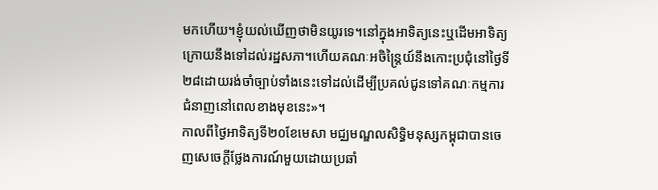មកហើយ។ខ្ញុំយល់ឃើញថាមិនយូរទេ។នៅក្នុងអាទិត្យនេះឬដើមអាទិត្យក្រោយនឹងទៅដល់រដ្ឋសភា។ហើយគណៈអចិន្ត្រៃយ៍នឹងកោះប្រជុំនៅថ្ងៃទី២៨ដោយរង់ចាំច្បាប់ទាំងនេះទៅដល់ដើម្បីប្រគល់ជូនទៅគណៈកម្មការជំនាញនៅពេលខាងមុខនេះ»។
កាលពីថ្ងៃអាទិត្យទី២០ខែមេសា មជ្ឈមណ្ឌលសិទ្ធិមនុស្សកម្ពុជាបានចេញសេចេក្តីថ្លែងការណ៍មួយដោយប្រឆាំ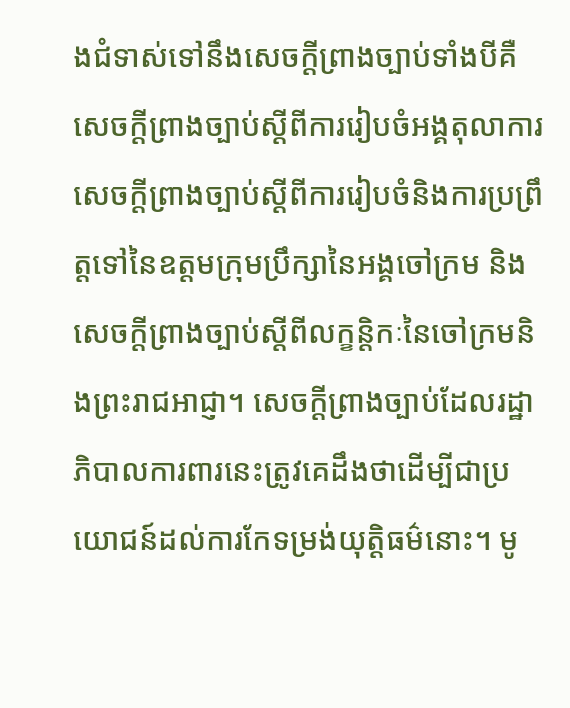ងជំទាស់ទៅនឹងសេចក្តីព្រាងច្បាប់ទាំងបីគឺសេចក្តីព្រាងច្បាប់ស្តីពីការរៀបចំអង្គតុលាការ សេចក្តីព្រាងច្បាប់ស្តីពីការរៀបចំនិងការប្រព្រឹត្តទៅនៃឧត្តមក្រុមប្រឹក្សានៃអង្គចៅក្រម និងសេចក្តីព្រាងច្បាប់ស្តីពីលក្ខន្តិកៈនៃចៅក្រមនិងព្រះរាជអាជ្ញា។ សេចក្តីព្រាងច្បាប់ដែលរដ្ឋាភិបាលការពារនេះត្រូវគេដឹងថាដើម្បីជាប្រយោជន៍ដល់ការកែទម្រង់យុត្តិធម៌នោះ។ មូ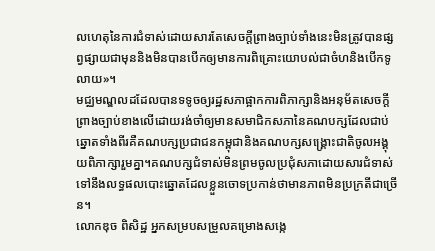លហេតុនៃការជំទាស់ដោយសារតែសេចក្តីព្រាងច្បាប់ទាំងនេះមិនត្រូវបានផ្សព្វផ្សាយជាមុននិងមិនបានបើកឲ្យមានការពិគ្រោះយោបល់ជាចំហនិងបើកទូលាយ»។
មជ្ឈមណ្ឌលដដែលបានទទូចឲ្យរដ្ឋសភាផ្អាកការពិភាក្សានិងអនុម័តសេចក្តីព្រាងច្បាប់ខាងលើដោយរង់ចាំឲ្យមានសមាជិកសភានៃគណបក្សដែលជាប់ឆ្នោតទាំងពីរគឺគណបក្សប្រជាជនកម្ពុជានិងគណបក្សសង្គ្រោះជាតិចូលអង្គុយពិភាក្សារួមគ្នា។គណបក្សជំទាស់មិនព្រមចូលប្រជុំសភាដោយសារជំទាស់ទៅនឹងលទ្ធផលបោះឆ្នោតដែលខ្លួនចោទប្រកាន់ថាមានភាពមិនប្រក្រតីជាច្រើន។
លោកឌុច ពិសិដ្ឋ អ្នកសម្របសម្រួលគម្រោងសង្កេ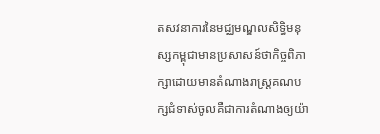តសវនាការនៃមជ្ឈមណ្ឌលសិទ្ធិមនុស្សកម្ពុជាមានប្រសាសន៍ថាកិច្ចពិភាក្សាដោយមានតំណាងរាស្ដ្រគណបក្សជំទាស់ចូលគឺជាការតំណាងឲ្យយ៉ា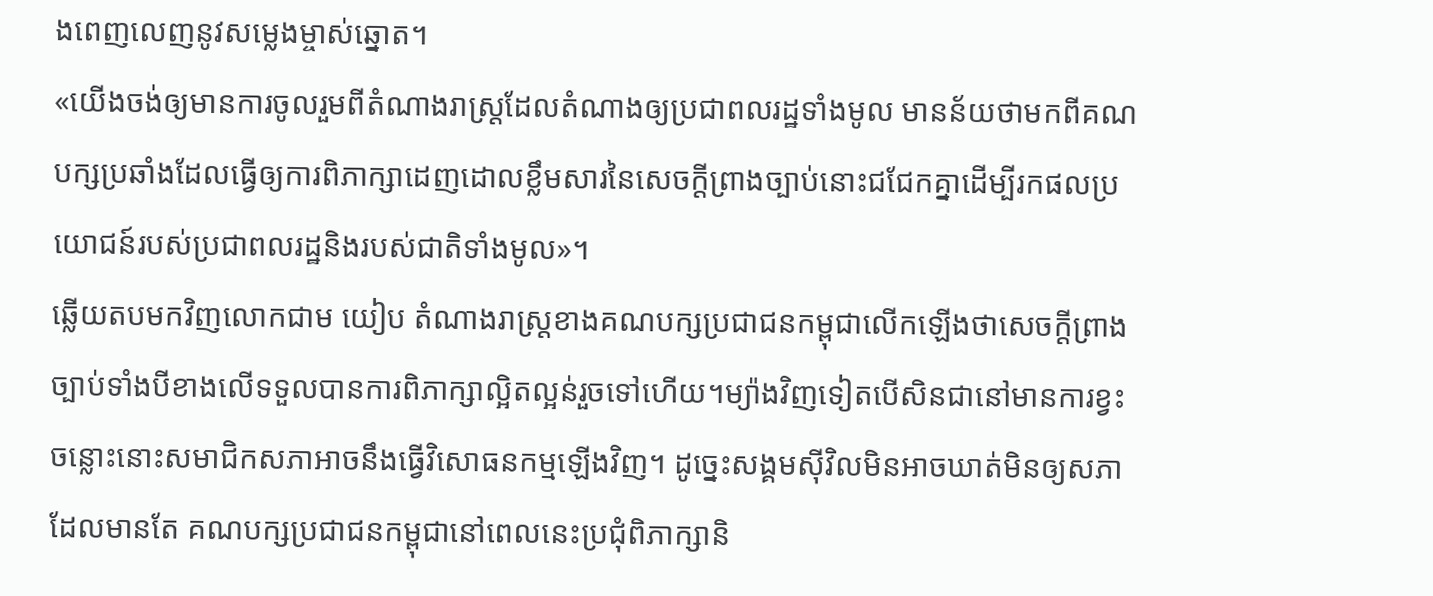ងពេញលេញនូវសម្លេងម្ចាស់ឆ្នោត។
«យើងចង់ឲ្យមានការចូលរួមពីតំណាងរាស្ត្រដែលតំណាងឲ្យប្រជាពលរដ្ឋទាំងមូល មានន័យថាមកពីគណបក្សប្រឆាំងដែលធ្វើឲ្យការពិភាក្សាដេញដោលខ្លឹមសារនៃសេចក្តីព្រាងច្បាប់នោះជជែកគ្នាដើម្បីរកផលប្រយោជន៍របស់ប្រជាពលរដ្ឋនិងរបស់ជាតិទាំងមូល»។
ឆ្លើយតបមកវិញលោកជាម យៀប តំណាងរាស្រ្តខាងគណបក្សប្រជាជនកម្ពុជាលើកឡើងថាសេចក្តីព្រាងច្បាប់ទាំងបីខាងលើទទួលបានការពិភាក្សាល្អិតល្អន់រួចទៅហើយ។ម្យ៉ាងវិញទៀតបើសិនជានៅមានការខ្វះចន្លោះនោះសមាជិកសភាអាចនឹងធ្វើវិសោធនកម្មឡើងវិញ។ ដូច្នេះសង្គមស៊ីវិលមិនអាចឃាត់មិនឲ្យសភាដែលមានតែ គណបក្សប្រជាជនកម្ពុជានៅពេលនេះប្រជុំពិភាក្សានិ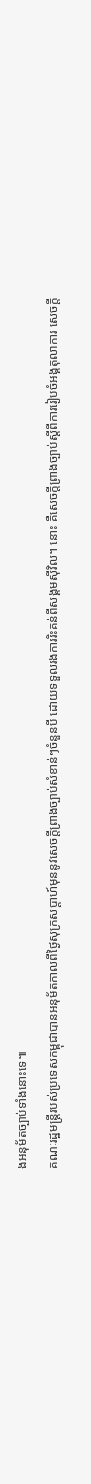ងអនុម័តច្បាប់ទាំងនោះទេ៕
គណៈរដ្ឋមន្ត្រីរបស់ប្រទេសកម្ពុជាបានអនុម័តកាលពីថ្ងៃសុក្រសប្តាហ៍មុននូវសេចក្តីព្រាងច្បាប់សំខាន់ៗចំនួនបី ដោយទទួលរងការរិះគន់ពីសង្គមស៊ីវិល។ នោះ គឺសេចក្តីព្រាងច្បាប់ស្តីពីការរៀបចំអង្គតុលាការ សេចក្តី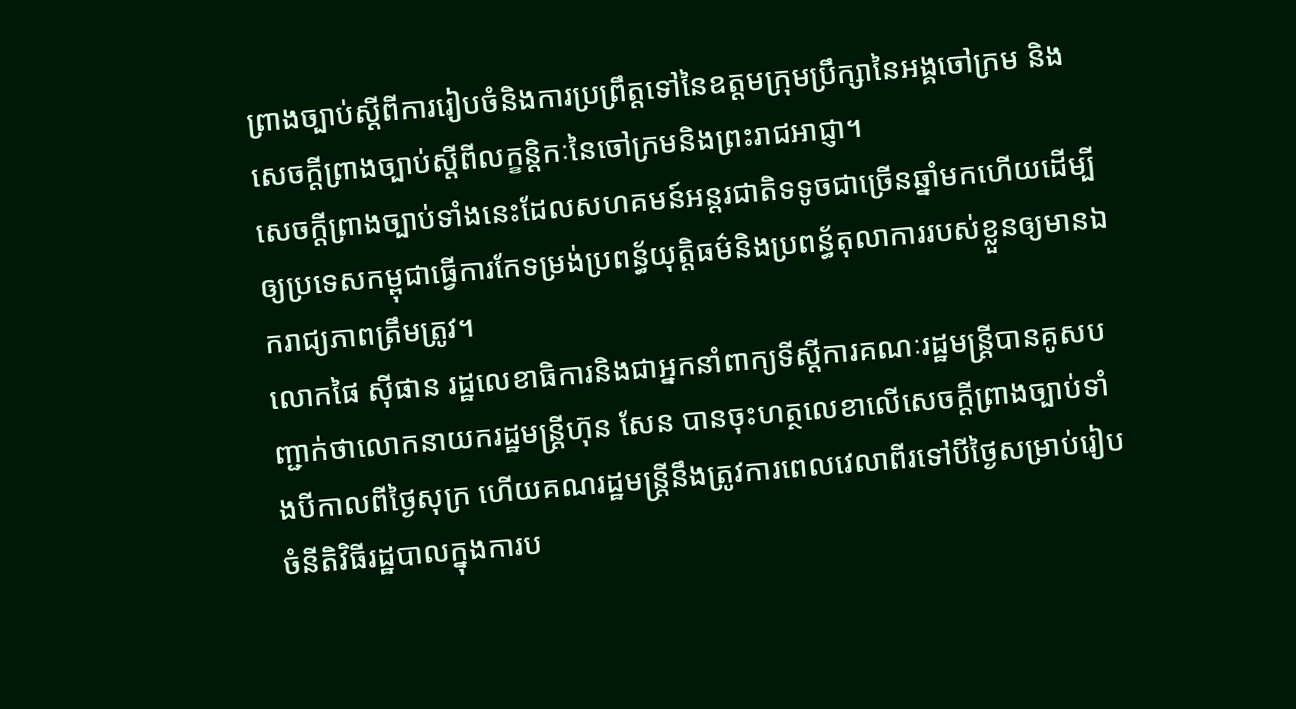ព្រាងច្បាប់ស្តីពីការរៀបចំនិងការប្រព្រឹត្តទៅនៃឧត្តមក្រុមប្រឹក្សានៃអង្គចៅក្រម និងសេចក្តីព្រាងច្បាប់ស្តីពីលក្ខន្តិកៈនៃចៅក្រមនិងព្រះរាជអាជ្ញា។
សេចក្តីព្រាងច្បាប់ទាំងនេះដែលសហគមន៍អន្តរជាតិទទូចជាច្រើនឆ្នាំមកហើយដើម្បីឲ្យប្រទេសកម្ពុជាធ្វើការកែទម្រង់ប្រពន្ធ័យុត្តិធម៌និងប្រពន្ធ័តុលាការរបស់ខ្លួនឲ្យមានឯករាជ្យភាពត្រឹមត្រូវ។
លោកផៃ ស៊ីផាន រដ្ឋលេខាធិការនិងជាអ្នកនាំពាក្យទីស្តីការគណៈរដ្ឋមន្ត្រីបានគូសបញ្ជាក់ថាលោកនាយករដ្ឋមន្ត្រីហ៊ុន សែន បានចុះហត្ថលេខាលើសេចក្តីព្រាងច្បាប់ទាំងបីកាលពីថ្ងៃសុក្រ ហើយគណរដ្ឋមន្ត្រីនឹងត្រូវការពេលវេលាពីរទៅបីថ្ងៃសម្រាប់រៀបចំនីតិវិធីរដ្ឋបាលក្នុងការប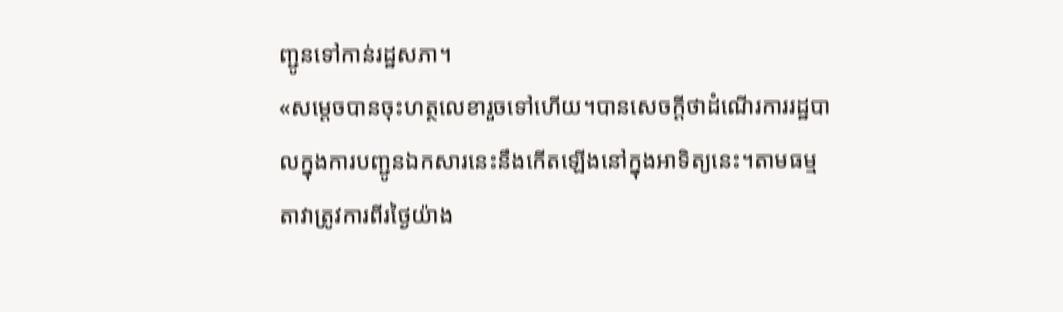ញ្ជូនទៅកាន់រដ្ឋសភា។
«សម្តេចបានចុះហត្ថលេខារួចទៅហើយ។បានសេចក្តីថាដំណើរការរដ្ឋបាលក្នុងការបញ្ជូនឯកសារនេះនឹងកើតឡើងនៅក្នុងអាទិត្យនេះ។តាមធម្មតាវាត្រូវការពីរថ្ងៃយ៉ាង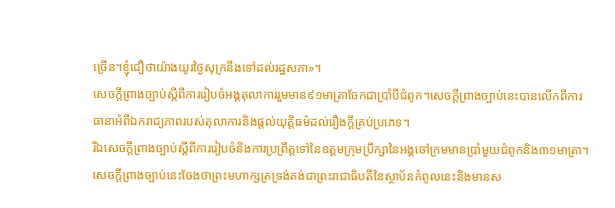ច្រើន។ខ្ញុំជឿថាយ៉ាងយូរថ្ងៃសុក្រនឹងទៅដល់រដ្ឋសភា»។
សេចក្តីព្រាងច្បាប់ស្តីពីការរៀបចំអង្គតុលាការរួមមាន៩១មាត្រាចែកជាប្រាំបីជំពូក។សេចក្តីព្រាងច្បាប់នេះបានលើកពីការធានាអំពីឯករាជ្យភាពរបស់តុលាការនិងផ្តល់យុត្តិធម៌ដល់រឿងក្តីគ្រប់ប្រភេទ។
រីឯសេចក្តីព្រាងច្បាប់ស្តីពីការរៀបចំនិងការប្រព្រឹត្តទៅនៃឧត្តមក្រុមប្រឹក្សានៃអង្គចៅក្រមមានប្រាំមួយជំពូកនិង៣១មាត្រា។ សេចក្តីព្រាងច្បាប់នេះចែងថាព្រះមហាក្សត្រទ្រង់គង់ជាព្រះរាជាធិបតីនៃស្ថាប័នកំពូលនេះនិងមានស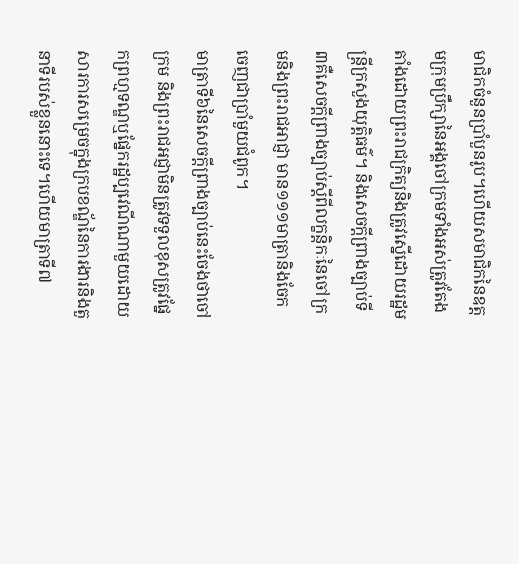មាជិកចំនួនប្រាំបួនរូប។ហើយសមាជិកនៃឧត្តមក្រុមប្រឹក្សានៃអង្គចៅក្រមទាំងអស់ត្រូវតែងតាំងដោយព្រះរាជក្រិត្យនិងត្រូវស្នើដោយរដ្ឋមន្ត្រីក្រសួងយុត្តិធម៌។ និងសេចក្តីព្រាងច្បាប់ទី៣គឺសេចក្តីព្រាងច្បាប់ស្តីពីលក្ខន្តិកៈនៃចៅក្រមនិងព្រះរាជអាជ្ញា មាន១១១មាត្រានិងចែកចេញជាប្រាំមួយជំពូក។
មាត្រាទី៦នៃសេចក្តីព្រាងច្បាប់នេះចែងថាចៅក្រម និងព្រះរាជអជ្ញាមិនត្រូវទទួលខុសត្រូវផ្នែកព្រហ្មទណ្ឌឬផ្នែករដ្ឋប្បវេណីណាមួយដោយសារការសម្រេចក្នុងក្របខណ្ឌ័នៃការងារនិងតួនាទីរបស់ខ្លួននោះទេ។ហើយមាត្រាទី៧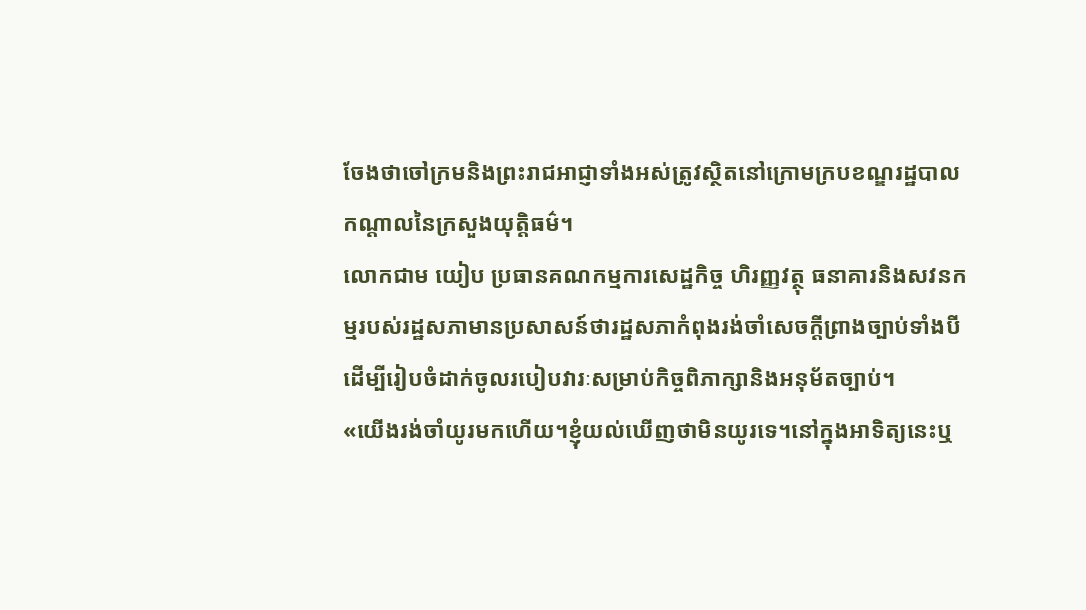ចែងថាចៅក្រមនិងព្រះរាជអាជ្ញាទាំងអស់ត្រូវស្ថិតនៅក្រោមក្របខណ្ឌរដ្ឋបាលកណ្តាលនៃក្រសួងយុត្តិធម៌។
លោកជាម យៀប ប្រធានគណកម្មការសេដ្ឋកិច្ច ហិរញ្ញវត្ថុ ធនាគារនិងសវនកម្មរបស់រដ្ឋសភាមានប្រសាសន៍ថារដ្ឋសភាកំពុងរង់ចាំសេចក្តីព្រាងច្បាប់ទាំងបីដើម្បីរៀបចំដាក់ចូលរបៀបវារៈសម្រាប់កិច្ចពិភាក្សានិងអនុម័តច្បាប់។
«យើងរង់ចាំយូរមកហើយ។ខ្ញុំយល់ឃើញថាមិនយូរទេ។នៅក្នុងអាទិត្យនេះឬ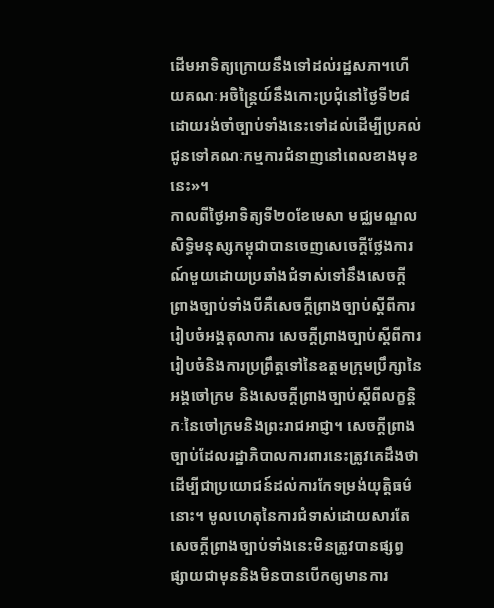ដើមអាទិត្យក្រោយនឹងទៅដល់រដ្ឋសភា។ហើយគណៈអចិន្ត្រៃយ៍នឹងកោះប្រជុំនៅថ្ងៃទី២៨ដោយរង់ចាំច្បាប់ទាំងនេះទៅដល់ដើម្បីប្រគល់ជូនទៅគណៈកម្មការជំនាញនៅពេលខាងមុខនេះ»។
កាលពីថ្ងៃអាទិត្យទី២០ខែមេសា មជ្ឈមណ្ឌលសិទ្ធិមនុស្សកម្ពុជាបានចេញសេចេក្តីថ្លែងការណ៍មួយដោយប្រឆាំងជំទាស់ទៅនឹងសេចក្តីព្រាងច្បាប់ទាំងបីគឺសេចក្តីព្រាងច្បាប់ស្តីពីការរៀបចំអង្គតុលាការ សេចក្តីព្រាងច្បាប់ស្តីពីការរៀបចំនិងការប្រព្រឹត្តទៅនៃឧត្តមក្រុមប្រឹក្សានៃអង្គចៅក្រម និងសេចក្តីព្រាងច្បាប់ស្តីពីលក្ខន្តិកៈនៃចៅក្រមនិងព្រះរាជអាជ្ញា។ សេចក្តីព្រាងច្បាប់ដែលរដ្ឋាភិបាលការពារនេះត្រូវគេដឹងថាដើម្បីជាប្រយោជន៍ដល់ការកែទម្រង់យុត្តិធម៌នោះ។ មូលហេតុនៃការជំទាស់ដោយសារតែសេចក្តីព្រាងច្បាប់ទាំងនេះមិនត្រូវបានផ្សព្វផ្សាយជាមុននិងមិនបានបើកឲ្យមានការ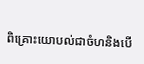ពិគ្រោះយោបល់ជាចំហនិងបើ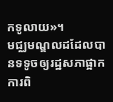កទូលាយ»។
មជ្ឈមណ្ឌលដដែលបានទទូចឲ្យរដ្ឋសភាផ្អាកការពិ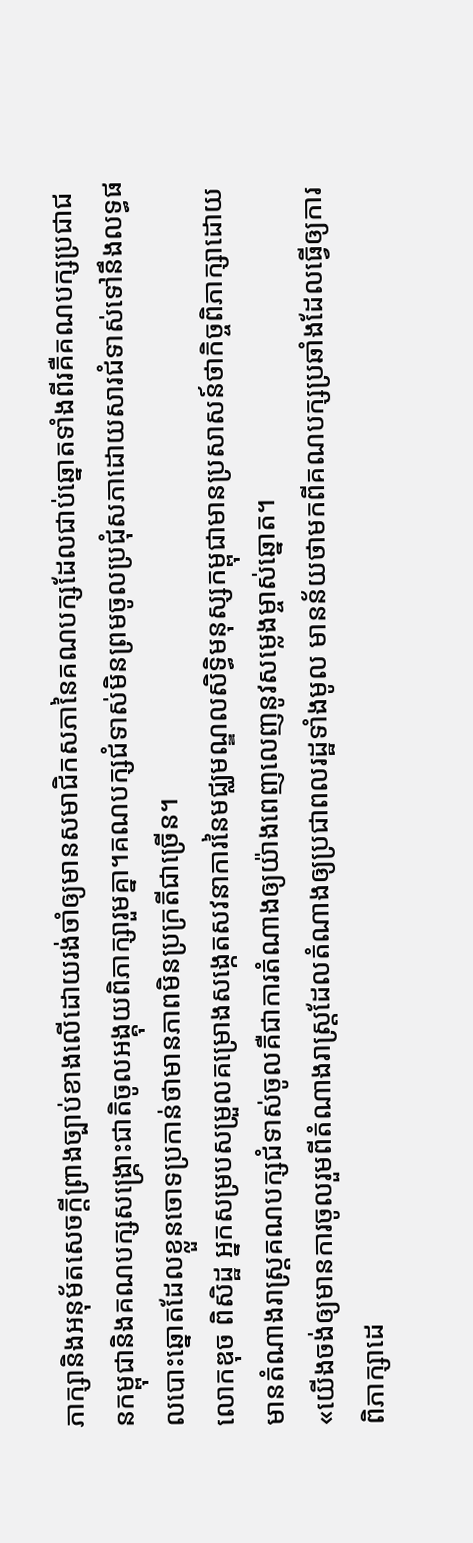ភាក្សានិងអនុម័តសេចក្តីព្រាងច្បាប់ខាងលើដោយរង់ចាំឲ្យមានសមាជិកសភានៃគណបក្សដែលជាប់ឆ្នោតទាំងពីរគឺគណបក្សប្រជាជនកម្ពុជានិងគណបក្សសង្គ្រោះជាតិចូលអង្គុយពិភាក្សារួមគ្នា។គណបក្សជំទាស់មិនព្រមចូលប្រជុំសភាដោយសារជំទាស់ទៅនឹងលទ្ធផលបោះឆ្នោតដែលខ្លួនចោទប្រកាន់ថាមានភាពមិនប្រក្រតីជាច្រើន។
លោកឌុច ពិសិដ្ឋ អ្នកសម្របសម្រួលគម្រោងសង្កេតសវនាការនៃមជ្ឈមណ្ឌលសិទ្ធិមនុស្សកម្ពុជាមានប្រសាសន៍ថាកិច្ចពិភាក្សាដោយមានតំណាងរាស្ដ្រគណបក្សជំទាស់ចូលគឺជាការតំណាងឲ្យយ៉ាងពេញលេញនូវសម្លេងម្ចាស់ឆ្នោត។
«យើងចង់ឲ្យមានការចូលរួមពីតំណាងរាស្ត្រដែលតំណាងឲ្យប្រជាពលរដ្ឋទាំងមូល មានន័យថាមកពីគណបក្សប្រឆាំងដែលធ្វើឲ្យការពិភាក្សាដេ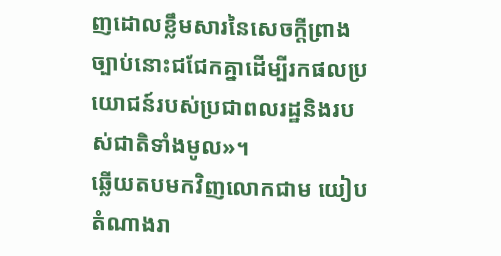ញដោលខ្លឹមសារនៃសេចក្តីព្រាងច្បាប់នោះជជែកគ្នាដើម្បីរកផលប្រយោជន៍របស់ប្រជាពលរដ្ឋនិងរបស់ជាតិទាំងមូល»។
ឆ្លើយតបមកវិញលោកជាម យៀប តំណាងរា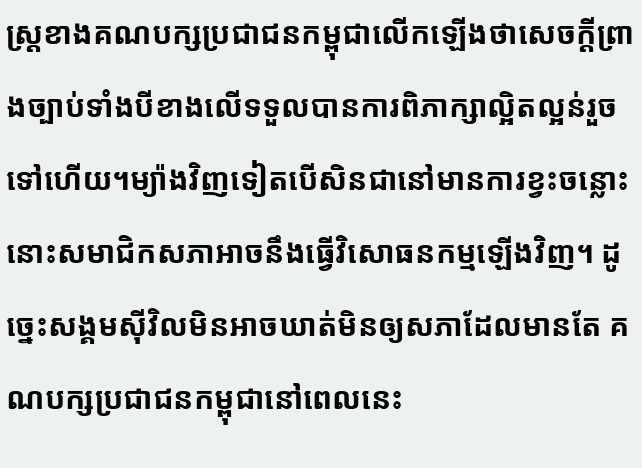ស្រ្តខាងគណបក្សប្រជាជនកម្ពុជាលើកឡើងថាសេចក្តីព្រាងច្បាប់ទាំងបីខាងលើទទួលបានការពិភាក្សាល្អិតល្អន់រួចទៅហើយ។ម្យ៉ាងវិញទៀតបើសិនជានៅមានការខ្វះចន្លោះនោះសមាជិកសភាអាចនឹងធ្វើវិសោធនកម្មឡើងវិញ។ ដូច្នេះសង្គមស៊ីវិលមិនអាចឃាត់មិនឲ្យសភាដែលមានតែ គណបក្សប្រជាជនកម្ពុជានៅពេលនេះ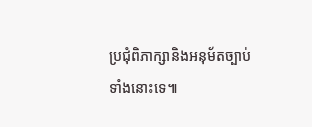ប្រជុំពិភាក្សានិងអនុម័តច្បាប់ទាំងនោះទេ៕